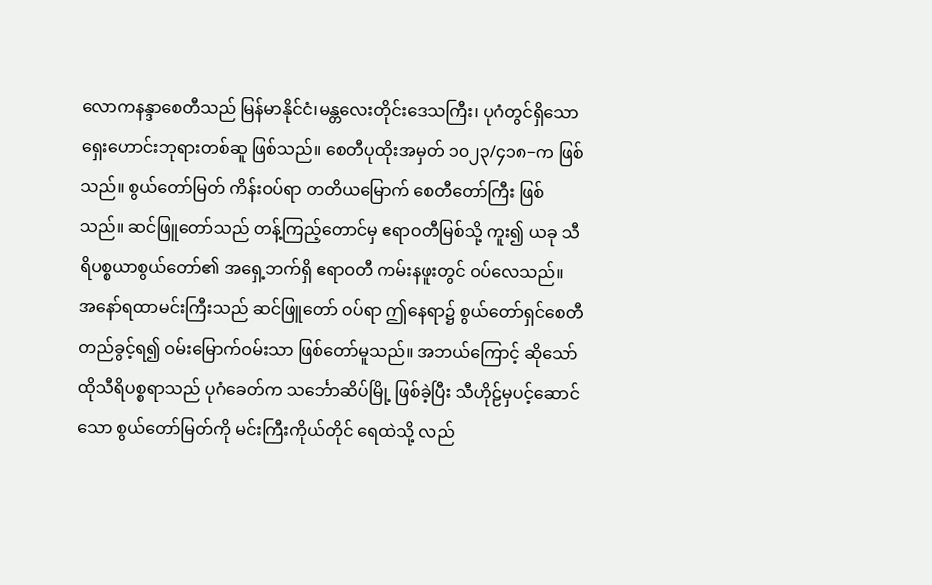လောကနန္ဒာစေတီသည် မြန်မာနိုင်ငံ၊မန္တလေးတိုင်းဒေသကြီး၊ ပုဂံတွင်ရှိသော ရှေးဟောင်းဘုရားတစ်ဆူ ဖြစ်သည်။ စေတီပုထိုးအမှတ် ၁၀၂၃/၄၁၈−က ဖြစ်သည်။ စွယ်တော်မြတ် ကိန်းဝပ်ရာ တတိယမြောက် စေတီတော်ကြီး ဖြစ်သည်။ ဆင်ဖြူတော်သည် တန့်ကြည့်တောင်မှ ဧရာဝတီမြစ်သို့ ကူး၍ ယခု သီရိပစ္စယာစွယ်တော်၏ အရှေ့ဘက်ရှိ ဧရာဝတီ ကမ်းနဖူးတွင် ဝပ်လေသည်။ အနော်ရထာမင်းကြီးသည် ဆင်ဖြူတော် ဝပ်ရာ ဤနေရာ၌ စွယ်တော်ရှင်စေတီ တည်ခွင့်ရ၍ ဝမ်းမြောက်ဝမ်းသာ ဖြစ်တော်မူသည်။ အဘယ်ကြောင့် ဆိုသော် ထိုသီရိပစ္စရာသည် ပုဂံခေတ်က သင်္ဘောဆိပ်မြို့ ဖြစ်ခဲ့ပြီး သီဟိုဠ်မှပင့်ဆောင်သော စွယ်တော်မြတ်ကို မင်းကြီးကိုယ်တိုင် ရေထဲသို့ လည်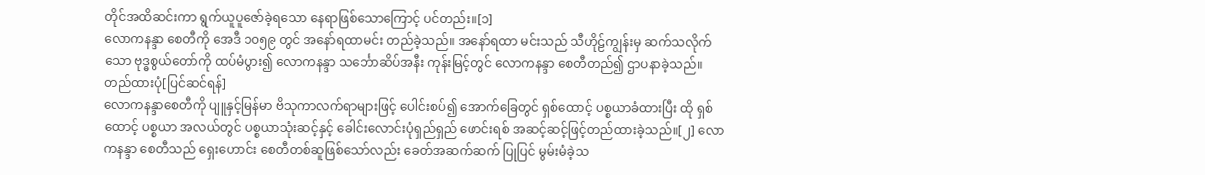တိုင်အထိဆင်းကာ ရွက်ယူပူဇော်ခဲ့ရသော နေရာဖြစ်သောကြောင့် ပင်တည်း။[၁]
လောကနန္ဒာ စေတီကို အေဒီ ၁၀၅၉ တွင် အနော်ရထာမင်း တည်ခဲ့သည်။ အနော်ရထာ မင်းသည် သီဟိုဠ်ကျွန်းမှ ဆက်သလိုက်သော ဗုဒ္ဓစွယ်တော်ကို ထပ်မံပွား၍ လောကနန္ဒာ သင်္ဘောဆိပ်အနီး ကုန်းမြင့်တွင် လောကနန္ဒာ စေတီတည်၍ ဌာပနာခဲ့သည်။
တည်ထားပုံ[ပြင်ဆင်ရန်]
လောကနန္ဒာစေတီကို ပျူနှင့်မြန်မာ ဗိသုကာလက်ရာများဖြင့် ပေါင်းစပ်၍ အောက်ခြေတွင် ရှစ်ထောင့် ပစ္စယာခံထားပြီး ထို ရှစ်ထောင့် ပစ္စယာ အလယ်တွင် ပစ္စယာသုံးဆင့်နှင့် ခေါင်းလောင်းပုံရှည်ရှည် ဖောင်းရစ် အဆင့်ဆင့်ဖြင့်တည်ထားခဲ့သည်။[၂] လောကနန္ဒာ စေတီသည် ရှေးဟောင်း စေတီတစ်ဆူဖြစ်သော်လည်း ခေတ်အဆက်ဆက် ပြုပြင် မွမ်းမံခဲ့သ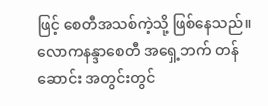ဖြင့် စေတီအသစ်ကဲ့သို့ ဖြစ်နေသည်။
လောကနန္ဒာစေတီ အရှေ့ဘက် တန်ဆောင်း အတွင်းတွင်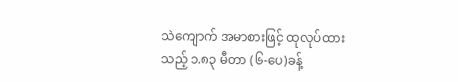သဲကျောက် အမာစားဖြင့် ထုလုပ်ထားသည့် ၁.၈၃ မီတာ (၆-ပေ)ခန့်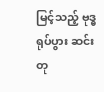မြင့်သည့် ဗုဒ္ဓရုပ်ပွား ဆင်းတု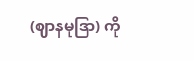(ဈာနမုဒြာ) ကို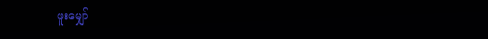ဖူးမျှော်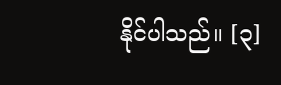နိုင်ပါသည်။ [၃]